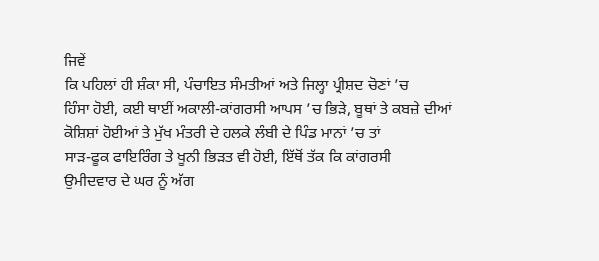ਜਿਵੇਂ
ਕਿ ਪਹਿਲਾਂ ਹੀ ਸ਼ੰਕਾ ਸੀ, ਪੰਚਾਇਤ ਸੰਮਤੀਆਂ ਅਤੇ ਜਿਲ੍ਹਾ ਪ੍ਰੀਸ਼ਦ ਚੋਣਾਂ ’ਚ
ਹਿੰਸਾ ਹੋਈ, ਕਈ ਥਾਈਂ ਅਕਾਲੀ-ਕਾਂਗਰਸੀ ਆਪਸ ’ਚ ਭਿੜੇ, ਬੂਥਾਂ ਤੇ ਕਬਜ਼ੇ ਦੀਆਂ
ਕੋਸ਼ਿਸ਼ਾਂ ਹੋਈਆਂ ਤੇ ਮੁੱਖ ਮੰਤਰੀ ਦੇ ਹਲਕੇ ਲੰਬੀ ਦੇ ਪਿੰਡ ਮਾਨਾਂ ’ਚ ਤਾਂ
ਸਾੜ-ਫੂਕ ਫਾਇਰਿੰਗ ਤੇ ਖੂਨੀ ਭਿੜਤ ਵੀ ਹੋਈ, ਇੱਥੋਂ ਤੱਕ ਕਿ ਕਾਂਗਰਸੀ
ਉਮੀਦਵਾਰ ਦੇ ਘਰ ਨੂੰ ਅੱਗ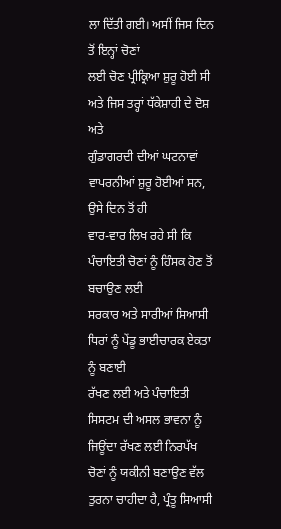ਲਾ ਦਿੱਤੀ ਗਈ। ਅਸੀਂ ਜਿਸ ਦਿਨ ਤੋਂ ਇਨ੍ਹਾਂ ਚੋਣਾਂ
ਲਈ ਚੋਣ ਪ੍ਰੀਕ੍ਰਿਆ ਸ਼ੁਰੂ ਹੋਈ ਸੀ ਅਤੇ ਜਿਸ ਤਰ੍ਹਾਂ ਧੱਕੇਸ਼ਾਹੀ ਦੇ ਦੋਸ਼ ਅਤੇ
ਗੁੰਡਾਗਰਦੀ ਦੀਆਂ ਘਟਨਾਵਾਂ ਵਾਪਰਨੀਆਂ ਸ਼ੁਰੂ ਹੋਈਆਂ ਸਨ, ਉਸੇ ਦਿਨ ਤੋਂ ਹੀ
ਵਾਰ-ਵਾਰ ਲਿਖ ਰਹੇ ਸੀ ਕਿ ਪੰਚਾਇਤੀ ਚੋਣਾਂ ਨੂੰ ਹਿੰਸਕ ਹੋਣ ਤੋਂ ਬਚਾਉਣ ਲਈ
ਸਰਕਾਰ ਅਤੇ ਸਾਰੀਆਂ ਸਿਆਸੀ ਧਿਰਾਂ ਨੂੰ ਪੇਂਡੂ ਭਾਈਚਾਰਕ ਏਕਤਾ ਨੂੰ ਬਣਾਈ
ਰੱਖਣ ਲਈ ਅਤੇ ਪੰਚਾਇਤੀ ਸਿਸਟਮ ਦੀ ਅਸਲ ਭਾਵਨਾ ਨੂੰ ਜਿਊਂਦਾ ਰੱਖਣ ਲਈ ਨਿਰਪੱਖ
ਚੋਣਾਂ ਨੂੰ ਯਕੀਨੀ ਬਣਾਉਣ ਵੱਲ ਤੁਰਨਾ ਚਾਹੀਦਾ ਹੈ, ਪ੍ਰੰਤੂ ਸਿਆਸੀ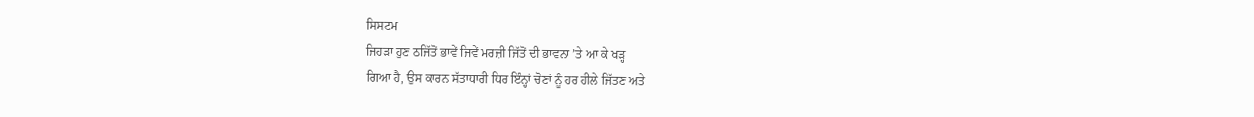ਸਿਸਟਮ
ਜਿਹੜਾ ਹੁਣ ਠਜਿੱਤੋਂ ਭਾਵੇਂ ਜਿਵੇਂ ਮਰਜ਼ੀ ਜਿੱਤੋਂ ਦੀ ਭਾਵਨਾ ’ਤੇ ਆ ਕੇ ਖੜ੍ਹ
ਗਿਆ ਹੈ, ਉਸ ਕਾਰਨ ਸੱਤਾਧਾਰੀ ਧਿਰ ਇੰਨ੍ਹਾਂ ਚੋਣਾਂ ਨੂੰ ਹਰ ਹੀਲੇ ਜਿੱਤਣ ਅਤੇ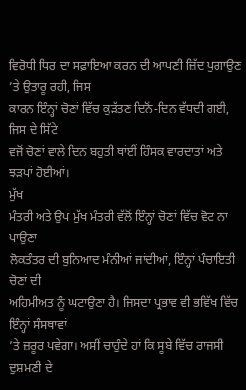ਵਿਰੋਧੀ ਧਿਰ ਦਾ ਸਫ਼ਾਇਆ ਕਰਨ ਦੀ ਆਪਣੀ ਜ਼ਿੱਦ ਪੁਗਾਉਣ ’ਤੇ ਉਤਾਰੂ ਰਹੀ, ਜਿਸ
ਕਾਰਨ ਇੰਨ੍ਹਾਂ ਚੋਣਾਂ ਵਿੱਚ ਕੁੜੱਤਣ ਦਿਨੋਂ-ਦਿਨ ਵੱਧਦੀ ਗਈ, ਜਿਸ ਦੇ ਸਿੱਟੇ
ਵਜੋਂ ਚੋਣਾਂ ਵਾਲੇ ਦਿਨ ਬਹੁਤੀ ਥਾਂਈਂ ਹਿੰਸਕ ਵਾਰਦਾਤਾਂ ਅਤੇ ਝੜਪਾਂ ਹੋਈਆਂ।
ਮੁੱਖ
ਮੰਤਰੀ ਅਤੇ ਉਪ ਮੁੱਖ ਮੰਤਰੀ ਵੱਲੋਂ ਇੰਨ੍ਹਾਂ ਚੋਣਾਂ ਵਿੱਚ ਵੋਟ ਨਾ ਪਾਉਣਾ
ਲੋਕਤੰਤਰ ਦੀ ਬੁਨਿਆਦ ਮੰਨੀਆਂ ਜਾਂਦੀਆਂ, ਇੰਨ੍ਹਾਂ ਪੰਚਾਇਤੀ ਚੋਣਾਂ ਦੀ
ਅਹਿਮੀਅਤ ਨੂੰ ਘਟਾਉਣਾ ਹੈ। ਜਿਸਦਾ ਪ੍ਰਭਾਵ ਵੀ ਭਵਿੱਖ ਵਿੱਚ ਇੰਨ੍ਹਾਂ ਸੰਸਥਾਵਾਂ
’ਤੇ ਜ਼ਰੂਰ ਪਵੇਗਾ। ਅਸੀਂ ਚਾਹੁੰਦੇ ਹਾਂ ਕਿ ਸੂਬੇ ਵਿੱਚ ਰਾਜਸੀ ਦੁਸ਼ਮਣੀ ਦੇ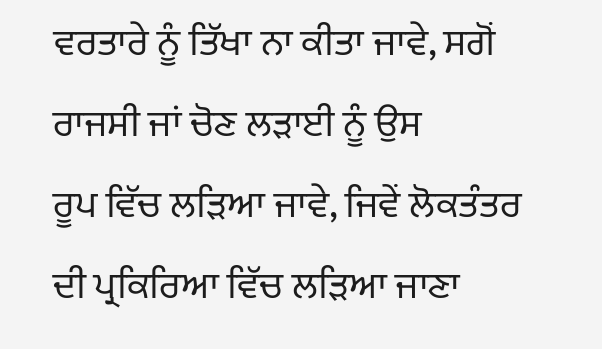ਵਰਤਾਰੇ ਨੂੰ ਤਿੱਖਾ ਨਾ ਕੀਤਾ ਜਾਵੇ, ਸਗੋਂ ਰਾਜਸੀ ਜਾਂ ਚੋਣ ਲੜਾਈ ਨੂੰ ਉਸ
ਰੂਪ ਵਿੱਚ ਲੜਿਆ ਜਾਵੇ, ਜਿਵੇਂ ਲੋਕਤੰਤਰ ਦੀ ਪ੍ਰਕਿਰਿਆ ਵਿੱਚ ਲੜਿਆ ਜਾਣਾ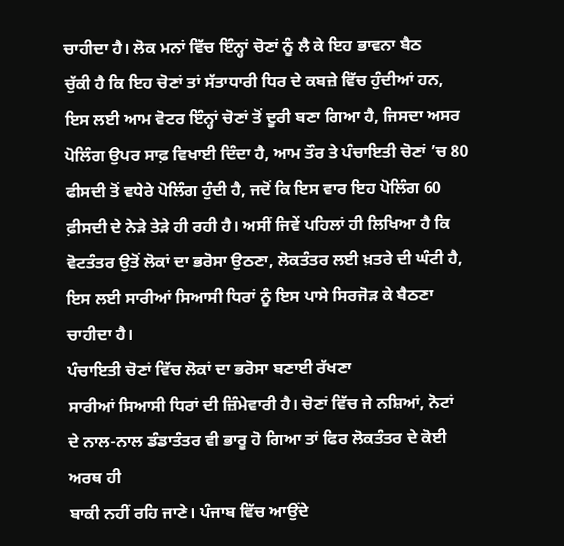ਚਾਹੀਦਾ ਹੈ। ਲੋਕ ਮਨਾਂ ਵਿੱਚ ਇੰਨ੍ਹਾਂ ਚੋਣਾਂ ਨੂੰ ਲੈ ਕੇ ਇਹ ਭਾਵਨਾ ਬੈਠ
ਚੁੱਕੀ ਹੈ ਕਿ ਇਹ ਚੋਣਾਂ ਤਾਂ ਸੱਤਾਧਾਰੀ ਧਿਰ ਦੇ ਕਬਜ਼ੇ ਵਿੱਚ ਹੁੰਦੀਆਂ ਹਨ,
ਇਸ ਲਈ ਆਮ ਵੋਟਰ ਇੰਨ੍ਹਾਂ ਚੋਣਾਂ ਤੋਂ ਦੂਰੀ ਬਣਾ ਗਿਆ ਹੈ, ਜਿਸਦਾ ਅਸਰ
ਪੋਲਿੰਗ ਉਪਰ ਸਾਫ਼ ਵਿਖਾਈ ਦਿੰਦਾ ਹੈ, ਆਮ ਤੌਰ ਤੇ ਪੰਚਾਇਤੀ ਚੋਣਾਂ ’ਚ 80
ਫੀਸਦੀ ਤੋਂ ਵਧੇਰੇ ਪੋਲਿੰਗ ਹੁੰਦੀ ਹੈ, ਜਦੋਂ ਕਿ ਇਸ ਵਾਰ ਇਹ ਪੋਲਿੰਗ 60
ਫ਼ੀਸਦੀ ਦੇ ਨੇੜੇ ਤੇੜੇ ਹੀ ਰਹੀ ਹੈ। ਅਸੀਂ ਜਿਵੇਂ ਪਹਿਲਾਂ ਹੀ ਲਿਖਿਆ ਹੈ ਕਿ
ਵੋਟਤੰਤਰ ਉਤੋਂ ਲੋਕਾਂ ਦਾ ਭਰੋਸਾ ਉਠਣਾ, ਲੋਕਤੰਤਰ ਲਈ ਖ਼ਤਰੇ ਦੀ ਘੰਟੀ ਹੈ,
ਇਸ ਲਈ ਸਾਰੀਆਂ ਸਿਆਸੀ ਧਿਰਾਂ ਨੂੰ ਇਸ ਪਾਸੇ ਸਿਰਜੋੜ ਕੇ ਬੈਠਣਾ ਚਾਹੀਦਾ ਹੈ।
ਪੰਚਾਇਤੀ ਚੋਣਾਂ ਵਿੱਚ ਲੋਕਾਂ ਦਾ ਭਰੋਸਾ ਬਣਾਈ ਰੱਖਣਾ
ਸਾਰੀਆਂ ਸਿਆਸੀ ਧਿਰਾਂ ਦੀ ਜ਼ਿੰਮੇਵਾਰੀ ਹੈ। ਚੋਣਾਂ ਵਿੱਚ ਜੇ ਨਸ਼ਿਆਂ, ਨੋਟਾਂ
ਦੇ ਨਾਲ-ਨਾਲ ਡੰਡਾਤੰਤਰ ਵੀ ਭਾਰੂ ਹੋ ਗਿਆ ਤਾਂ ਫਿਰ ਲੋਕਤੰਤਰ ਦੇ ਕੋਈ ਅਰਥ ਹੀ
ਬਾਕੀ ਨਹੀਂ ਰਹਿ ਜਾਣੇ। ਪੰਜਾਬ ਵਿੱਚ ਆਉਂਦੇ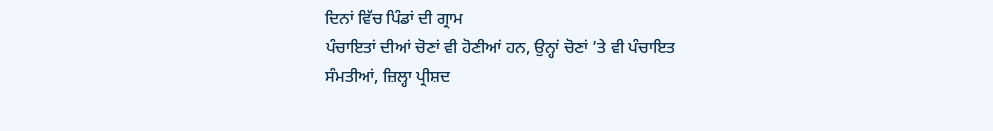ਦਿਨਾਂ ਵਿੱਚ ਪਿੰਡਾਂ ਦੀ ਗ੍ਰਾਮ
ਪੰਚਾਇਤਾਂ ਦੀਆਂ ਚੋਣਾਂ ਵੀ ਹੋਣੀਆਂ ਹਨ, ਉਨ੍ਹਾਂ ਚੋਣਾਂ ’ਤੇ ਵੀ ਪੰਚਾਇਤ
ਸੰਮਤੀਆਂ, ਜ਼ਿਲ੍ਹਾ ਪ੍ਰੀਸ਼ਦ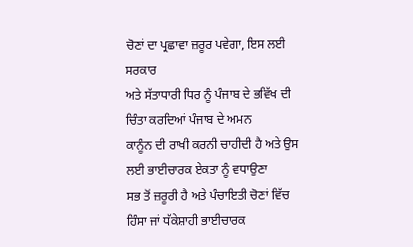ਚੋਣਾਂ ਦਾ ਪ੍ਰਛਾਵਾ ਜ਼ਰੂਰ ਪਵੇਗਾ, ਇਸ ਲਈ ਸਰਕਾਰ
ਅਤੇ ਸੱਤਾਧਾਰੀ ਧਿਰ ਨੂੰ ਪੰਜਾਬ ਦੇ ਭਵਿੱਖ ਦੀ ਚਿੰਤਾ ਕਰਦਿਆਂ ਪੰਜਾਬ ਦੇ ਅਮਨ
ਕਾਨੂੰਨ ਦੀ ਰਾਖੀ ਕਰਨੀ ਚਾਹੀਦੀ ਹੈ ਅਤੇ ਉਸ ਲਈ ਭਾਈਚਾਰਕ ਏਕਤਾ ਨੂੰ ਵਧਾਉਣਾ
ਸਭ ਤੋਂ ਜ਼ਰੂਰੀ ਹੈ ਅਤੇ ਪੰਚਾਇਤੀ ਚੋਣਾਂ ਵਿੱਚ ਹਿੰਸਾ ਜਾਂ ਧੱਕੇਸ਼ਾਹੀ ਭਾਈਚਾਰਕ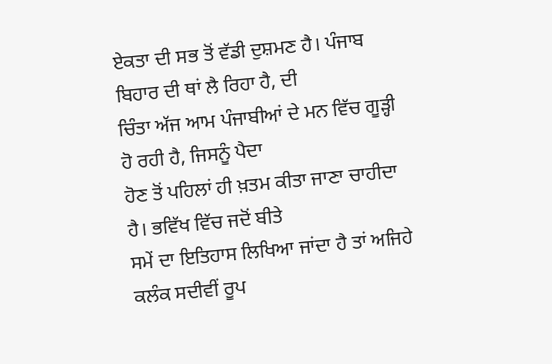ਏਕਤਾ ਦੀ ਸਭ ਤੋਂ ਵੱਡੀ ਦੁਸ਼ਮਣ ਹੈ। ਪੰਜਾਬ ਬਿਹਾਰ ਦੀ ਥਾਂ ਲੈ ਰਿਹਾ ਹੈ, ਦੀ
ਚਿੰਤਾ ਅੱਜ ਆਮ ਪੰਜਾਬੀਆਂ ਦੇ ਮਨ ਵਿੱਚ ਗੂੜ੍ਹੀ ਹੋ ਰਹੀ ਹੈ, ਜਿਸਨੂੰ ਪੈਦਾ
ਹੋਣ ਤੋਂ ਪਹਿਲਾਂ ਹੀ ਖ਼ਤਮ ਕੀਤਾ ਜਾਣਾ ਚਾਹੀਦਾ ਹੈ। ਭਵਿੱਖ ਵਿੱਚ ਜਦੋਂ ਬੀਤੇ
ਸਮੇਂ ਦਾ ਇਤਿਹਾਸ ਲਿਖਿਆ ਜਾਂਦਾ ਹੈ ਤਾਂ ਅਜਿਹੇ ਕਲੰਕ ਸਦੀਵੀਂ ਰੂਪ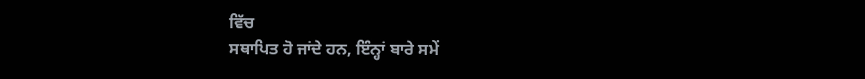ਵਿੱਚ
ਸਥਾਪਿਤ ਹੋ ਜਾਂਦੇ ਹਨ, ਇੰਨ੍ਹਾਂ ਬਾਰੇ ਸਮੇਂ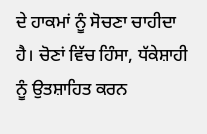ਦੇ ਹਾਕਮਾਂ ਨੂੰ ਸੋਚਣਾ ਚਾਹੀਦਾ
ਹੈ। ਚੋਣਾਂ ਵਿੱਚ ਹਿੰਸਾ, ਧੱਕੇਸ਼ਾਹੀ ਨੂੰ ਉਤਸ਼ਾਹਿਤ ਕਰਨ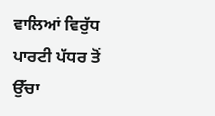ਵਾਲਿਆਂ ਵਿਰੁੱਧ
ਪਾਰਟੀ ਪੱਧਰ ਤੋਂ ਉੱਚਾ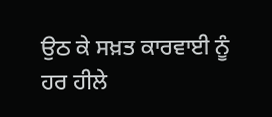ਉਠ ਕੇ ਸਖ਼ਤ ਕਾਰਵਾਈ ਨੂੰ ਹਰ ਹੀਲੇ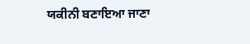ਯਕੀਨੀ ਬਣਾਇਆ ਜਾਣਾ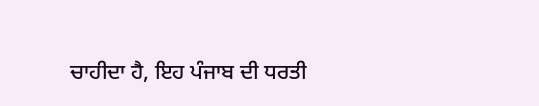ਚਾਹੀਦਾ ਹੈ, ਇਹ ਪੰਜਾਬ ਦੀ ਧਰਤੀ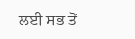ਲਈ ਸਭ ਤੋਂ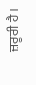ਜ਼ਰੂਰੀ ਹੈ।